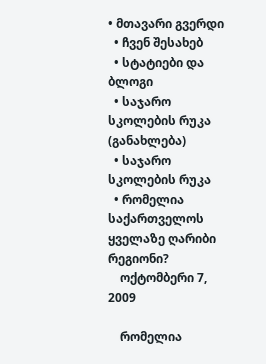• მთავარი გვერდი
  • ჩვენ შესახებ
  • სტატიები და ბლოგი
  • საჯარო სკოლების რუკა (განახლება)
  • საჯარო სკოლების რუკა
  • რომელია საქართველოს ყველაზე ღარიბი რეგიონი?
    ოქტომბერი 7, 2009

    რომელია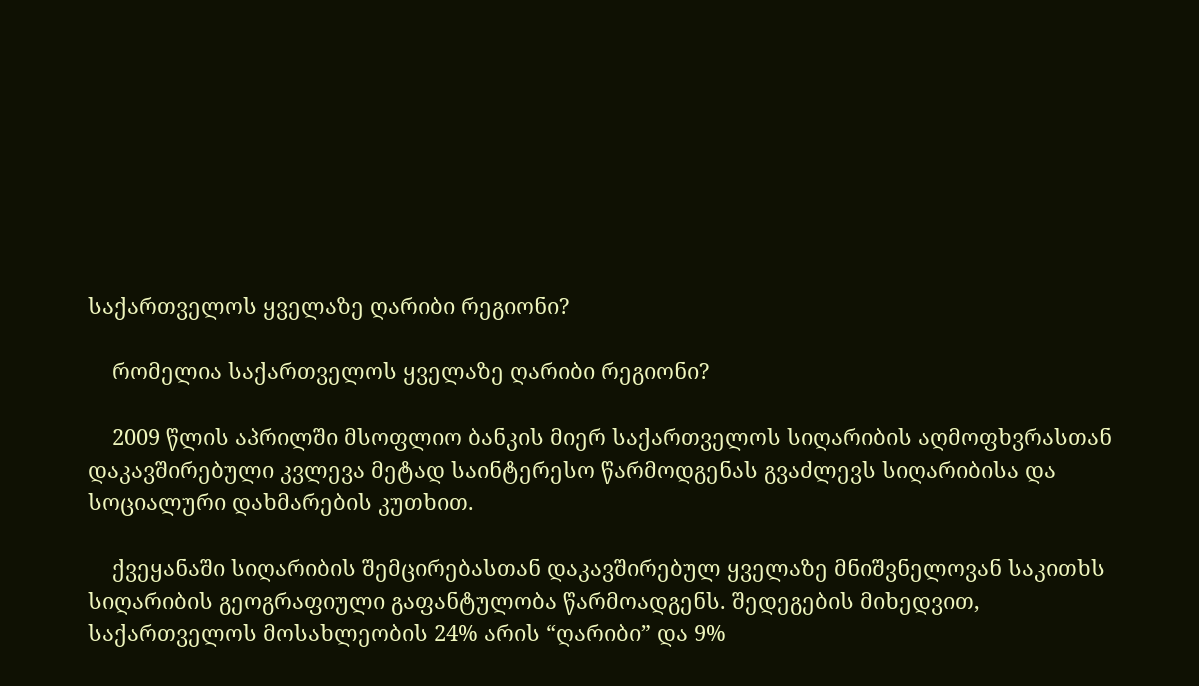საქართველოს ყველაზე ღარიბი რეგიონი?

    რომელია საქართველოს ყველაზე ღარიბი რეგიონი?

    2009 წლის აპრილში მსოფლიო ბანკის მიერ საქართველოს სიღარიბის აღმოფხვრასთან დაკავშირებული კვლევა მეტად საინტერესო წარმოდგენას გვაძლევს სიღარიბისა და სოციალური დახმარების კუთხით.

    ქვეყანაში სიღარიბის შემცირებასთან დაკავშირებულ ყველაზე მნიშვნელოვან საკითხს სიღარიბის გეოგრაფიული გაფანტულობა წარმოადგენს. შედეგების მიხედვით, საქართველოს მოსახლეობის 24% არის “ღარიბი” და 9%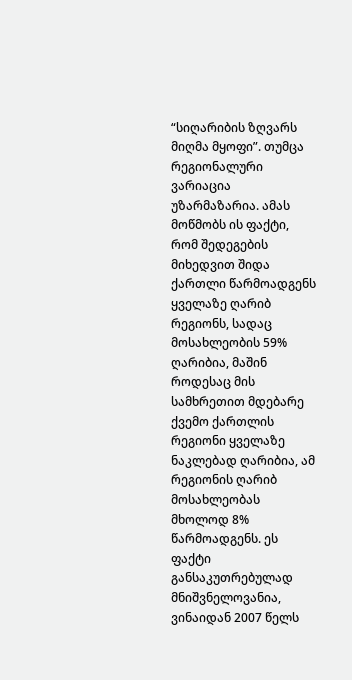“სიღარიბის ზღვარს მიღმა მყოფი”. თუმცა რეგიონალური ვარიაცია უზარმაზარია. ამას მოწმობს ის ფაქტი, რომ შედეგების მიხედვით შიდა ქართლი წარმოადგენს ყველაზე ღარიბ რეგიონს, სადაც მოსახლეობის 59% ღარიბია, მაშინ როდესაც მის სამხრეთით მდებარე ქვემო ქართლის რეგიონი ყველაზე ნაკლებად ღარიბია, ამ რეგიონის ღარიბ მოსახლეობას მხოლოდ 8% წარმოადგენს. ეს ფაქტი განსაკუთრებულად მნიშვნელოვანია, ვინაიდან 2007 წელს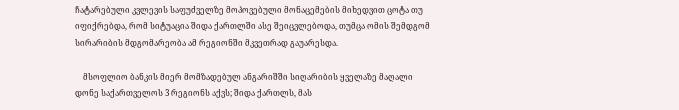ჩატარებული კვლევის საფუძველზე მოპოვებული მონაცემების მიხედვით ცოტა თუ იფიქრებდა, რომ სიტუაცია შიდა ქართლში ასე შეიცვლებოდა, თუმცა ომის შემდგომ სირარიბის მდგომარეობა ამ რეგიონში მკვეთრად გაუარესდა.

    მსოფლიო ბანკის მიერ მომზადებულ ანგარიშში სიღარიბის ყველაზე მაღალი დონე საქართველოს 3 რეგიონს აქვს; შიდა ქართლს, მას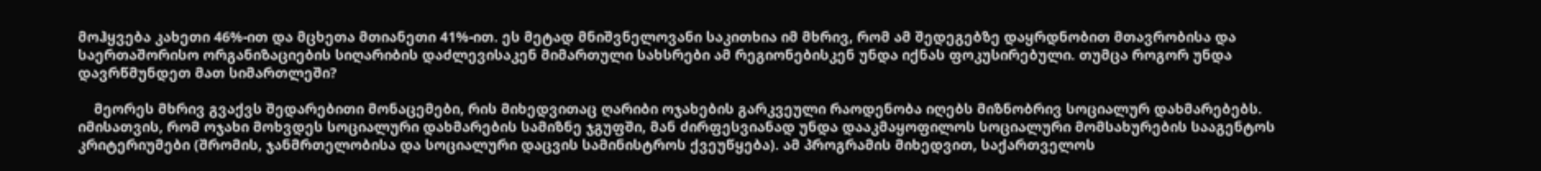მოჰყვება კახეთი 46%-ით და მცხეთა მთიანეთი 41%-ით. ეს მეტად მნიშვნელოვანი საკითხია იმ მხრივ, რომ ამ შედეგებზე დაყრდნობით მთავრობისა და საერთაშორისო ორგანიზაციების სიღარიბის დაძლევისაკენ მიმართული სახსრები ამ რეგიონებისკენ უნდა იქნას ფოკუსირებული. თუმცა როგორ უნდა დავრწმუნდეთ მათ სიმართლეში?

    მეორეს მხრივ გვაქვს შედარებითი მონაცემები, რის მიხედვითაც ღარიბი ოჯახების გარკვეული რაოდენობა იღებს მიზნობრივ სოციალურ დახმარებებს. იმისათვის, რომ ოჯახი მოხვდეს სოციალური დახმარების სამიზნე ჯგუფში, მან ძირფესვიანად უნდა დააკმაყოფილოს სოციალური მომსახურების სააგენტოს კრიტერიუმები (შრომის, ჯანმრთელობისა და სოციალური დაცვის სამინისტროს ქვეუწყება). ამ პროგრამის მიხედვით, საქართველოს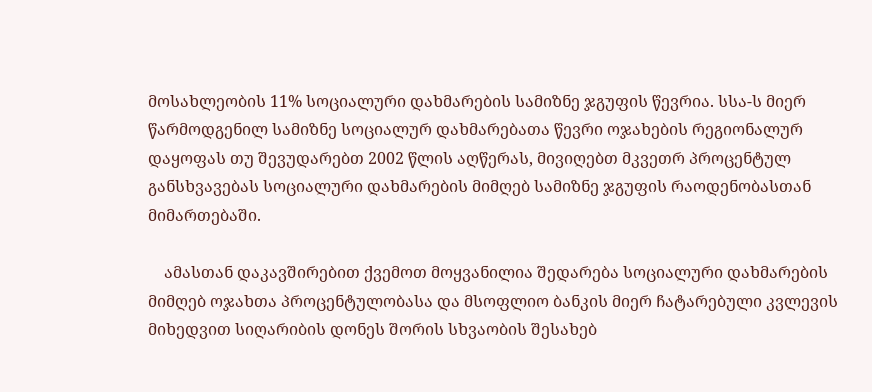მოსახლეობის 11% სოციალური დახმარების სამიზნე ჯგუფის წევრია. სსა-ს მიერ წარმოდგენილ სამიზნე სოციალურ დახმარებათა წევრი ოჯახების რეგიონალურ დაყოფას თუ შევუდარებთ 2002 წლის აღწერას, მივიღებთ მკვეთრ პროცენტულ განსხვავებას სოციალური დახმარების მიმღებ სამიზნე ჯგუფის რაოდენობასთან მიმართებაში.

    ამასთან დაკავშირებით ქვემოთ მოყვანილია შედარება სოციალური დახმარების მიმღებ ოჯახთა პროცენტულობასა და მსოფლიო ბანკის მიერ ჩატარებული კვლევის მიხედვით სიღარიბის დონეს შორის სხვაობის შესახებ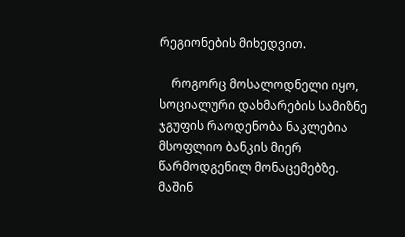რეგიონების მიხედვით.

    როგორც მოსალოდნელი იყო, სოციალური დახმარების სამიზნე ჯგუფის რაოდენობა ნაკლებია მსოფლიო ბანკის მიერ წარმოდგენილ მონაცემებზე. მაშინ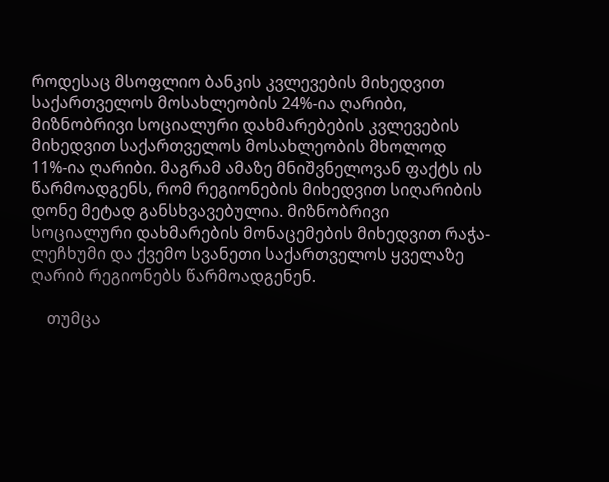როდესაც მსოფლიო ბანკის კვლევების მიხედვით საქართველოს მოსახლეობის 24%-ია ღარიბი, მიზნობრივი სოციალური დახმარებების კვლევების მიხედვით საქართველოს მოსახლეობის მხოლოდ 11%-ია ღარიბი. მაგრამ ამაზე მნიშვნელოვან ფაქტს ის წარმოადგენს, რომ რეგიონების მიხედვით სიღარიბის დონე მეტად განსხვავებულია. მიზნობრივი სოციალური დახმარების მონაცემების მიხედვით რაჭა-ლეჩხუმი და ქვემო სვანეთი საქართველოს ყველაზე ღარიბ რეგიონებს წარმოადგენენ.

    თუმცა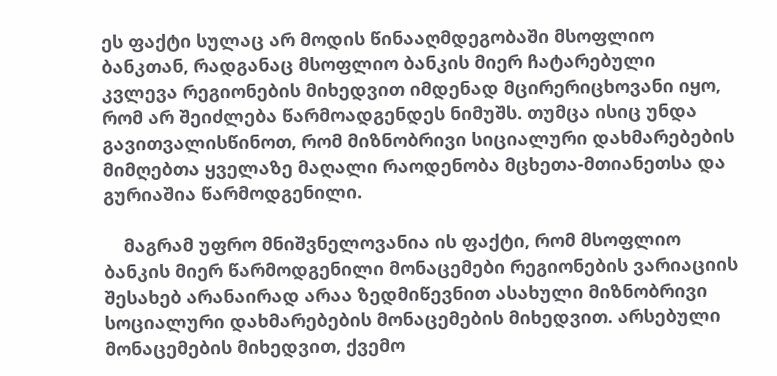ეს ფაქტი სულაც არ მოდის წინააღმდეგობაში მსოფლიო ბანკთან, რადგანაც მსოფლიო ბანკის მიერ ჩატარებული კვლევა რეგიონების მიხედვით იმდენად მცირერიცხოვანი იყო, რომ არ შეიძლება წარმოადგენდეს ნიმუშს. თუმცა ისიც უნდა გავითვალისწინოთ, რომ მიზნობრივი სიციალური დახმარებების მიმღებთა ყველაზე მაღალი რაოდენობა მცხეთა-მთიანეთსა და გურიაშია წარმოდგენილი.

    მაგრამ უფრო მნიშვნელოვანია ის ფაქტი, რომ მსოფლიო ბანკის მიერ წარმოდგენილი მონაცემები რეგიონების ვარიაციის შესახებ არანაირად არაა ზედმიწევნით ასახული მიზნობრივი სოციალური დახმარებების მონაცემების მიხედვით. არსებული მონაცემების მიხედვით, ქვემო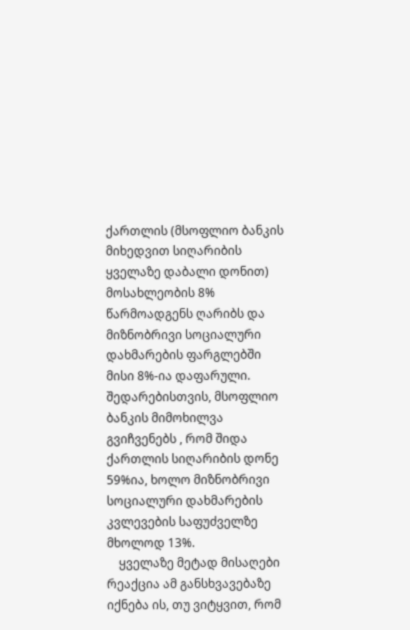ქართლის (მსოფლიო ბანკის მიხედვით სიღარიბის ყველაზე დაბალი დონით) მოსახლეობის 8% წარმოადგენს ღარიბს და მიზნობრივი სოციალური დახმარების ფარგლებში მისი 8%-ია დაფარული. შედარებისთვის, მსოფლიო ბანკის მიმოხილვა გვიჩვენებს , რომ შიდა ქართლის სიღარიბის დონე 59%ია, ხოლო მიზნობრივი სოციალური დახმარების კვლევების საფუძველზე მხოლოდ 13%.
    ყველაზე მეტად მისაღები რეაქცია ამ განსხვავებაზე იქნება ის, თუ ვიტყვით, რომ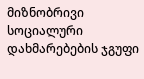მიზნობრივი სოციალური დახმარებების ჯგუფი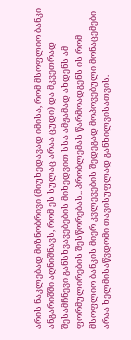არის ნაკლებად მიზნობრივი (მიუხედავად იმისა, რომ მსოფლიო ბანკი ანგარიშში აღნიშნავს, რომ ეს სულაც არაა ცუდი) და მკვეთრად შესამჩნევი განსხვავებების მიხედვით სსა ამჟამად ახდენს ამ ფორმულირების შესწორებას.. პრობლემას წარმოადგენს ის რომ მსოფლიო ბანკის მიერ კვლევების შედეგად მოპოვებული მონაცემები არაა ხელმისაწვდომი თავისუფლად განხილვისათვის.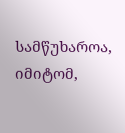სამწუხაროა, იმიტომ,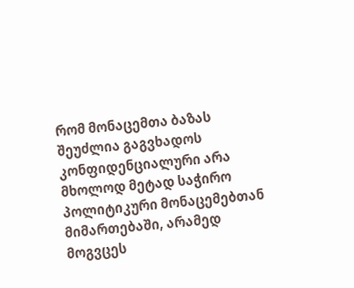რომ მონაცემთა ბაზას შეუძლია გაგვხადოს კონფიდენციალური არა მხოლოდ მეტად საჭირო პოლიტიკური მონაცემებთან მიმართებაში, არამედ მოგვცეს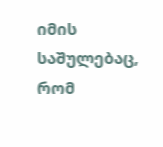იმის საშულებაც, რომ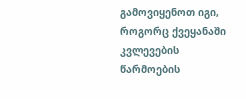გამოვიყენოთ იგი, როგორც ქვეყანაში კვლევების წარმოების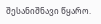შესანიშნავი წყარო.